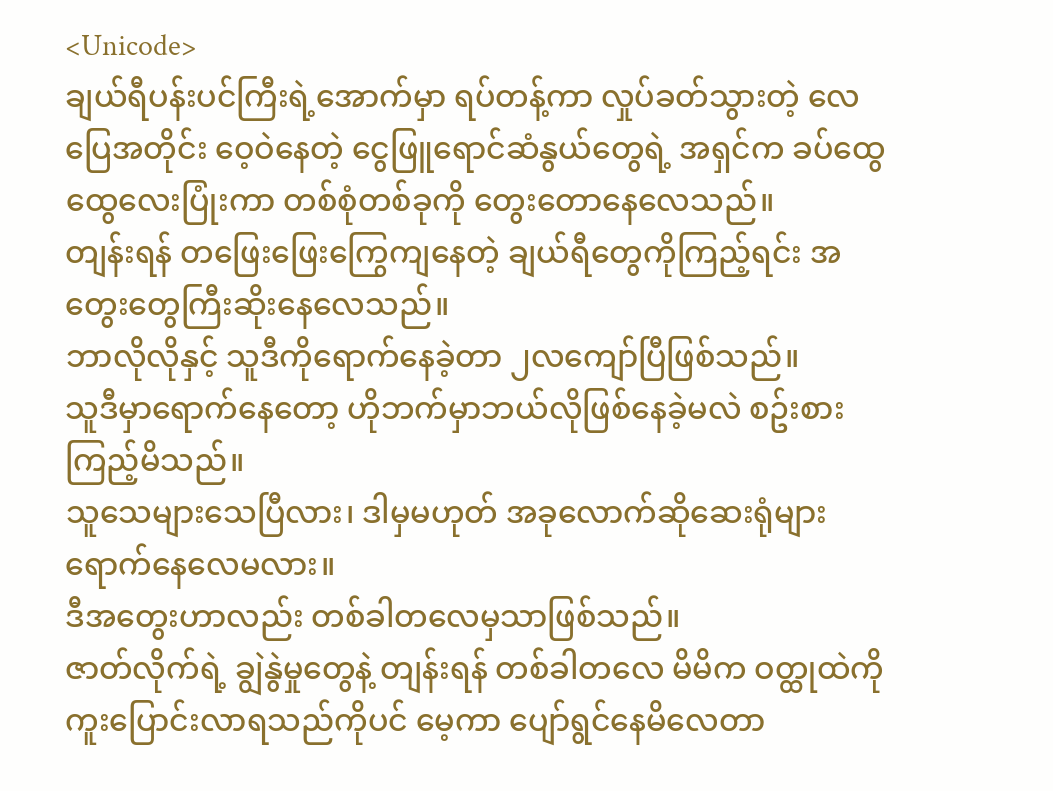<Unicode>
ချယ်ရီပန်းပင်ကြီးရဲ့အောက်မှာ ရပ်တန့်ကာ လှုပ်ခတ်သွားတဲ့ လေပြေအတိုင်း ဝေ့ဝဲနေတဲ့ ငွေဖြူရောင်ဆံနွယ်တွေရဲ့ အရှင်က ခပ်ထွေထွေလေးပြုံးကာ တစ်စုံတစ်ခုကို တွေးတောနေလေသည်။
တျန်းရန် တဖြေးဖြေးကြွေကျနေတဲ့ ချယ်ရီတွေကိုကြည့်ရင်း အတွေးတွေကြီးဆိုးနေလေသည်။
ဘာလိုလိုနှင့် သူဒီကိုရောက်နေခဲ့တာ ၂လကျော်ပြီဖြစ်သည်။
သူဒီမှာရောက်နေတော့ ဟိုဘက်မှာဘယ်လိုဖြစ်နေခဲ့မလဲ စဥ်းစားကြည့်မိသည်။
သူသေများသေပြီလား၊ ဒါမှမဟုတ် အခုလောက်ဆိုဆေးရုံများရောက်နေလေမလား။
ဒီအတွေးဟာလည်း တစ်ခါတလေမှသာဖြစ်သည်။
ဇာတ်လိုက်ရဲ့ ချွဲနွဲမှုတွေနဲ့ တျန်းရန် တစ်ခါတလေ မိမိက ဝတ္ထုထဲကို ကူးပြောင်းလာရသည်ကိုပင် မေ့ကာ ပျော်ရွင်နေမိလေတာ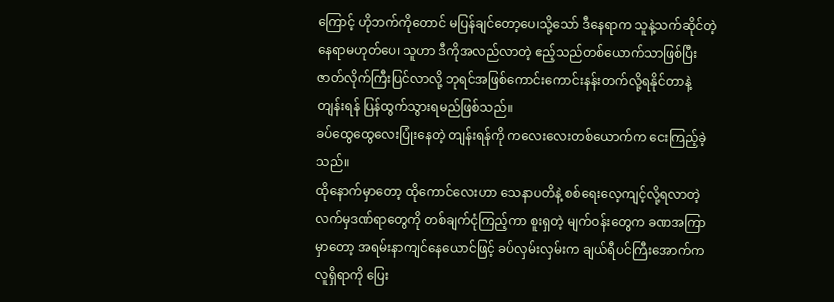ကြောင့် ဟိုဘက်ကိုတောင် မပြန်ချင်တော့ပေ၊သို့သော် ဒီနေရာက သူနဲ့သက်ဆိုင်တဲ့နေရာမဟုတ်ပေ၊ သူဟာ ဒီကိုအလည်လာတဲ့ ဧည့်သည်တစ်ယောက်သာဖြစ်ပြီး ဇာတ်လိုက်ကြီးပြင်လာလို့ ဘုရင်အဖြစ်ကောင်းကောင်းနန်းတက်လို့ရနိုင်တာနဲ့ တျန်းရန် ပြန်ထွက်သွားရမည်ဖြစ်သည်။
ခပ်ထွေထွေလေးပြုံးနေတဲ့ တျန်းရန်ကို ကလေးလေးတစ်ယောက်က ငေးကြည့်ခဲ့သည်။
ထိုနောက်မှာတော့ ထိုကောင်လေးဟာ သေနာပတိနဲ့ စစ်ရေးလေ့ကျင့်လို့ရလာတဲ့ လက်မှဒဏ်ရာတွေကို တစ်ချက်ငုံကြည့်ကာ စူးရှတဲ့ မျက်ဝန်းတွေက ခဏအကြာမှာတော့ အရမ်းနာကျင်နေယောင်ဖြင့် ခပ်လှမ်းလှမ်းက ချယ်ရီပင်ကြီးအောက်က လူရှိရာကို ပြေး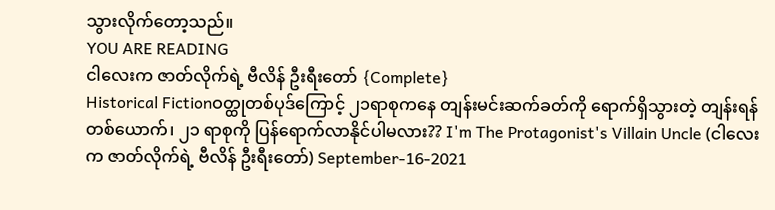သွားလိုက်တော့သည်။
YOU ARE READING
ငါလေးက ဇာတ်လိုက်ရဲ့ ဗီလိန် ဦးရီးတော် {Complete}
Historical Fictionဝတ္ထုတစ်ပုဒ်ကြောင့် ၂၁ရာစုကနေ တျန်းမင်းဆက်ခတ်ကို ရောက်ရှိသွားတဲ့ တျန်းရန် တစ်ယောက်၊ ၂၁ ရာစုကို ပြန်ရောက်လာနိုင်ပါမလား?? I'm The Protagonist's Villain Uncle (ငါလေးက ဇာတ်လိုက်ရဲ့ ဗီလိန် ဦးရီးတော်) September-16-2021